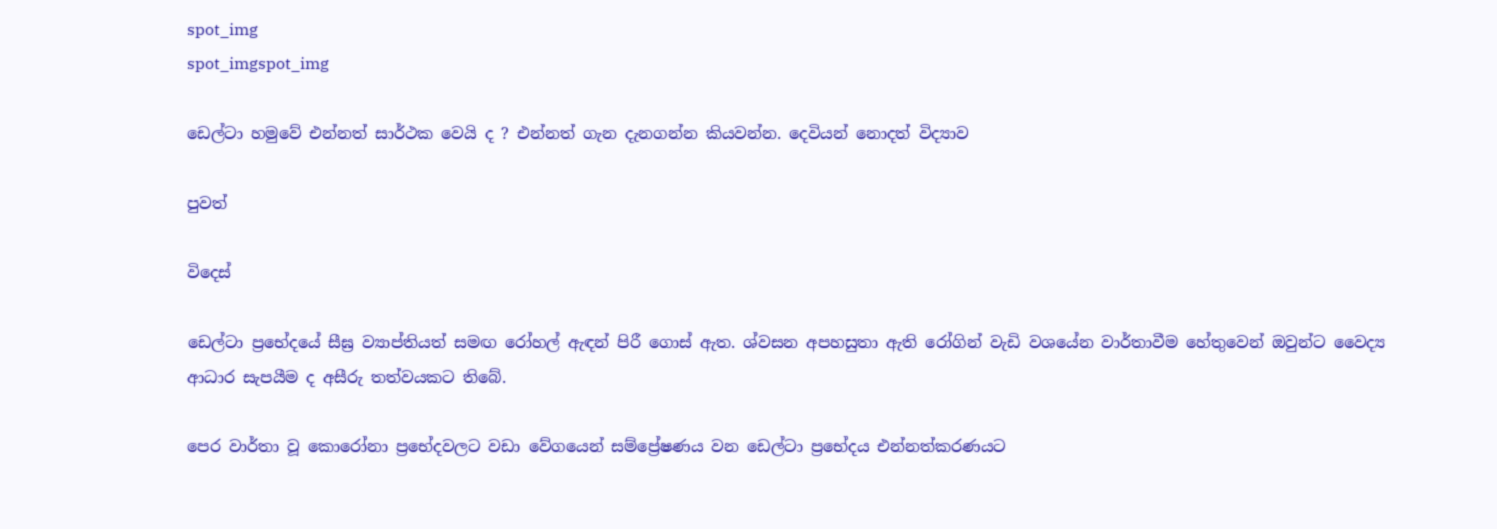spot_img
spot_imgspot_img

ඩෙල්ටා හමුවේ එන්නත් සාර්ථක වෙයි ද ? එන්නත් ගැන දැනගන්න කියවන්න. දෙවියන් නොදත් විද්‍යාව

පුවත්

විදෙස්

ඩෙල්ටා ප්‍රභේදයේ සීඝ්‍ර ව්‍යාප්තියත් සමඟ රෝහල් ඇඳන් පිරී ගොස් ඇත. ශ්වසන අපහසුතා ඇති රෝගින් වැඩි වශයේන වාර්තාවීම හේතුවෙන් ඔවුන්ට වෛද්‍ය ආධාර සැපයීම ද අසීරු තත්වයකට තිබේ.

පෙර වාර්තා වූ කොරෝනා ප්‍රභේදවලට වඩා වේගයෙන් සම්ප්‍රේෂණය වන ඩෙල්ටා ප්‍රභේදය එන්නත්කරණයට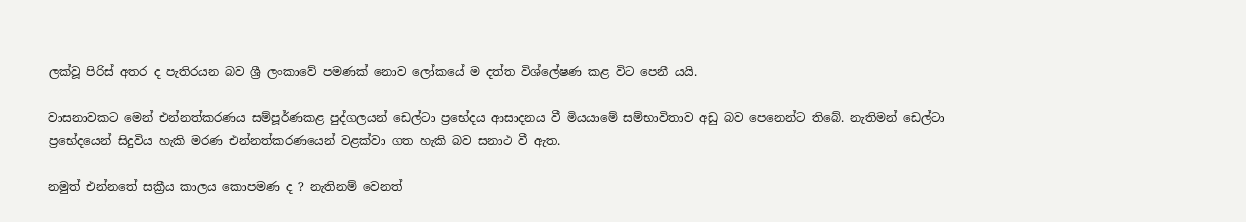ලක්වූ පිරිස් අතර ද පැතිරයන බව ‍ශ්‍රී ලංකාවේ පමණක් නොව ලෝකයේ ම දත්ත විශ්ලේෂණ කළ විට පෙනී යයි.

වාසනාවකට මෙන් එන්නත්කරණය සම්පූර්ණකළ පුද්ගලයන් ඩෙල්ටා ප්‍රභේදය ආසාදනය වී මියයාමේ සම්භාවිතාව අඩු බව පෙනෙන්ට තිබේ. නැතිමන් ඩෙල්ටා ප්‍රභේදයෙන් සිදුවිය හැකි මරණ එන්නත්කරණයෙන් වළක්වා ගත හැකි බව සනාථ වී ඇත.

නමුත් එන්නතේ සක්‍රීය කාලය කොපමණ ද ? නැතිනම් වෙනත්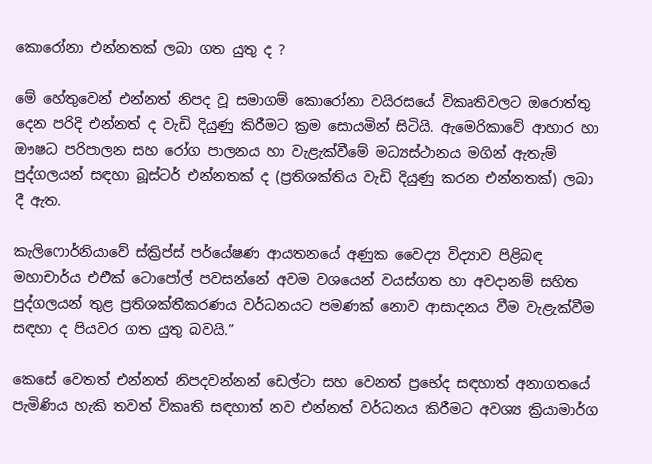කොරෝනා එන්නතක් ලබා ගත යුතු ද ?

මේ හේතුවෙන් එන්නත් නිපද වූ සමාගම් කොරෝනා වයිරසයේ විකෘතිවලට ඔරොත්තු දෙන පරිදි එන්නත් ද වැඩි දියුණු කිරීමට ක්‍රම සොයමින් සිටියි. ඇමෙරිකාවේ ආහාර හා ඖෂධ පරිපාලන සහ රෝග පාලනය හා වැළැක්වීමේ මධ්‍යස්ථානය මගින් ඇතැම් පුද්ගලයන් සඳහා බූස්ටර් එන්නතක් ද (ප්‍රතිශක්තිය වැඩි දියුණු කරන එන්නතක්) ලබා දී ඇත.

කැලි‍ෆොර්නියාවේ ස්ක්‍රිප්ස් පර්යේෂණ ආයතනයේ අණුක වෛද්‍ය විද්‍යාව පිළිබඳ මහාචාර්ය එඑික් ටොපෝල් පවසන්නේ අවම වශයෙන් වයස්ගත හා අවදානම් සහිත පුද්ගලයන් තුළ ප්‍රතිශක්තීකරණය වර්ධනයට පමණක් නොව ආසාදනය වීම වැළැක්වීම සඳහා ද පියවර ගත යුතු බවයි.”

කෙසේ වෙතත් එන්නත් නිපදවන්නන් ඩෙල්ටා සහ වෙනත් ප්‍රභේද සඳහාත් අනාගතයේ පැමිණිය හැකි තවත් විකෘති සඳහාත් නව එන්නත් වර්ධනය කිරීමට අවශ්‍ය ක්‍රියාමාර්ග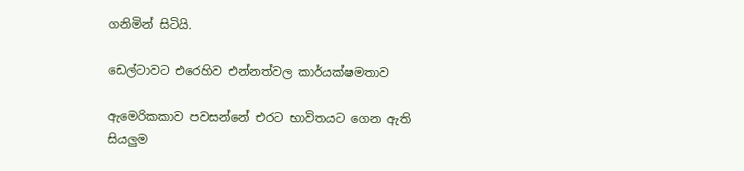ගනිමින් සිටියි.

ඩෙල්ටාවට එරෙහිව එන්නත්වල කාර්යක්ෂමතාව

ඇමෙරිකකාව පවසන්නේ එරට භාවිතයට ගෙන ඇති සියලුම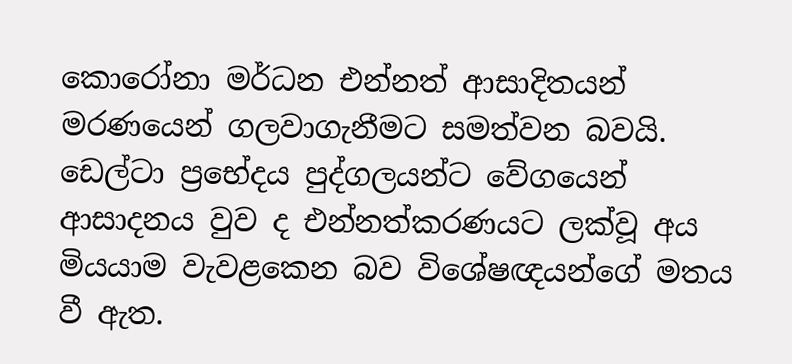කොරෝනා මර්ධන එන්නත් ආසාදිතයන් මරණයෙන් ගලවාගැනීමට සමත්වන බවයි. ඩෙල්ටා ප්‍රභේදය පුද්ගලයන්ට වේගයෙන් ආසාදනය වුව ද එන්නත්කරණයට ලක්වූ අය මියයාම වැවළකෙන බව විශේෂඥයන්ගේ මතය වී ඇත.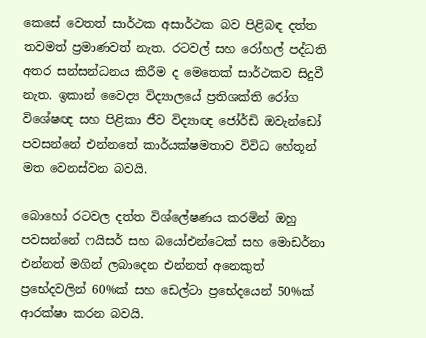කෙසේ වෙතත් සාර්ථක අසාර්ථක බව පිළිබඳ දත්ත තවමත් ප්‍රමාණවත් නැත. රටවල් සහ රෝහල් පද්ධති අතර සන්සන්ධනය කිරීම ද මෙතෙක් සාර්ථකව සිදුවී නැත. ඉකාන් වෛද්‍ය විද්‍යාලයේ ප්‍රතිශක්ති රෝග විශේෂඥ සහ පිළිකා ජීව විද්‍යාඥ ජෝර්ඩි ඔවැන්ඩෝ පවසන්නේ එන්නතේ කාර්යක්ෂමතාව විවිධ හේතූන් මත වෙනස්වන බවයි.

බොහෝ රටවල දත්ත විශ්ලේෂණය කරමින් ඔහු පවසන්නේ ෆයිසර් සහ බයෝඑන්ටෙක් සහ මොඩර්නා එන්නත් මගින් ලබාදෙන එන්නත් අනෙකුත් ප්‍රභේදවලින් 60%ක් සහ ඩෙල්ටා ප්‍රභේදයෙන් 50%ක් ආරක්ෂා කරන බවයි.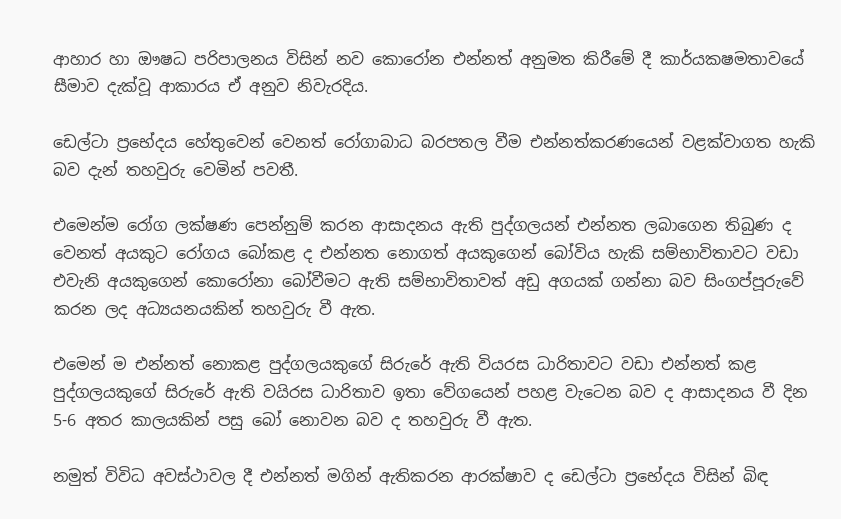ආහාර හා ඖෂධ පරිපාලනය විසින් නව කොරෝන එන්නත් අනුමත කිරීමේ දී කාර්යකෂමතාවයේ සීමාව දැක්වූ ආකාරය ඒ අනුව නිවැරදිය.

ඩෙල්ටා ප්‍රභේදය හේතුවෙන් වෙනත් රෝගාබාධ බරපතල වීම එන්නත්කරණයෙන් වළක්වාගත හැකි බව දැන් තහවුරු වෙමින් පවතී.

එමෙන්ම රෝග ලක්ෂණ පෙන්නුම් කරන ආසාදනය ඇති පුද්ගලයන් එන්නත ලබාගෙන තිබුණ ද වෙනත් අයකුට රෝගය බෝකළ ද එන්නත නොගත් අයකුගෙන් බෝවිය හැකි සම්භාවිතාවට වඩා එවැනි අයකුගෙන් කොරෝනා බෝවීමට ඇති සම්භාවිතාවත් අඩු අගයක් ගන්නා බව සිංගප්පූරුවේ කරන ලද අධ්‍යයනයකින් තහවුරු වී ඇත.

එමෙන් ම එන්නත් නොකළ පුද්ගලයකුගේ සිරුරේ ඇති ‍වියරස ධාරිතාවට වඩා එන්නත් කළ පුද්ගලයකුගේ සිරුරේ ඇති වයිරස ධාරිතාව ඉතා වේගයෙන් පහළ වැටෙන බව ද ආසාදනය වී දින 5-6 අතර කාලයකින් පසු බෝ නොවන බව ද තහවුරු වී ඇත.

නමුත් විවිධ අවස්ථාවල දී එන්නත් මගින් ඇතිකරන ආරක්ෂාව ද ඩෙල්ටා ප්‍රභේදය විසින් බිඳ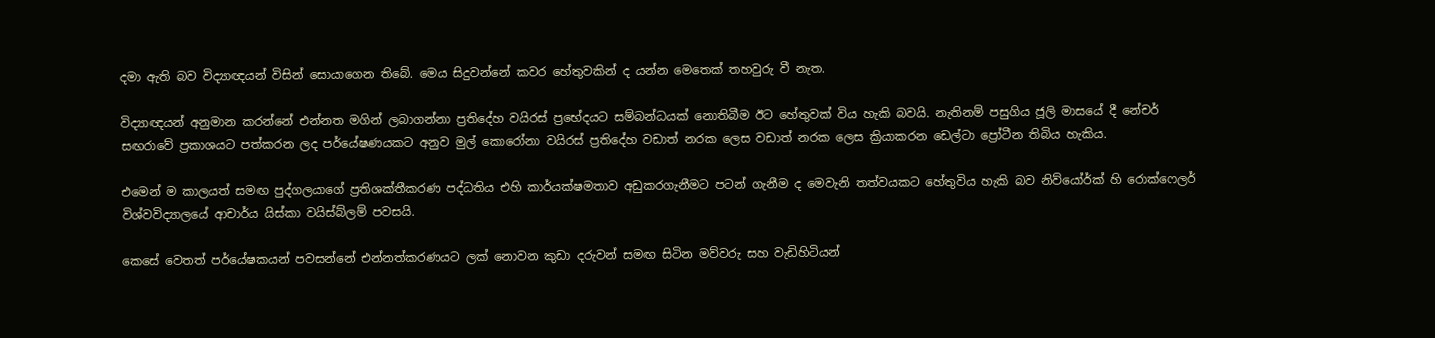දමා ඇති බව විද්‍යාඥයන් විසින් සොයාගෙන තිබේ. මෙය සිදුවන්නේ කවර හේතුවකින් ද යන්න මෙතෙක් තහවුරු වී නැත.

විද්‍යාඥයන් අනුමාන කරන්නේ එන්නත මගින් ලබාගන්නා ප්‍රතිදේහ වයිරස් ප්‍රභේදයට සම්බන්ධයක් නොතිබීම ඊට හේතුවක් විය හැකි බවයි. නැතිනම් පසුගිය ජූලි මාසයේ දී නේචර් සඟරාවේ ප්‍රකාශයට පත්කරන ලද පර්යේෂණයකට අනුව මුල් කොරෝනා වයිරස් ප්‍රතිදේහ වඩාත් නරක ලෙස වඩාත් නරක ලෙස ක්‍රියාකරන ඩෙල්ටා ප්‍රෝටීන තිබිය හැකිය.

එමෙන් ම කාලයත් සමඟ පුද්ගලයාගේ ප්‍රතිශක්තීකරණ පද්ධතිය එහි කාර්යක්ෂමතාව අඩුකරගැනීමට පටන් ගැනීම ද මෙවැනි තත්වයකට හේතුවිය හැකි බව නිව්යෝර්ක් හි රොක්ෆෙලර් විශ්වවිද්‍යාලයේ ආචාර්ය යිස්කා වයිස්බ්ලම් පවසයි.

කෙසේ වෙතත් පර්යේෂකයන් පවසන්නේ එන්නත්කරණයට ලක් නොවන කුඩා දරුවන් සමඟ සිටින මව්වරු සහ වැඩිහිටියන්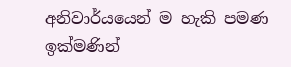අනිවාර්යයෙන් ම හැකි පමණ ඉක්මණින්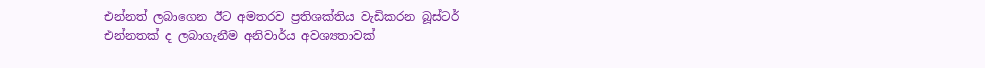එන්නත් ලබාගෙන ඊට අමතරව ප්‍රතිශක්තිය වැඩිකරන බූස්ටර් එන්නතක් ද ලබාගැනීම අනිවාර්ය අවශ්‍යතාවක්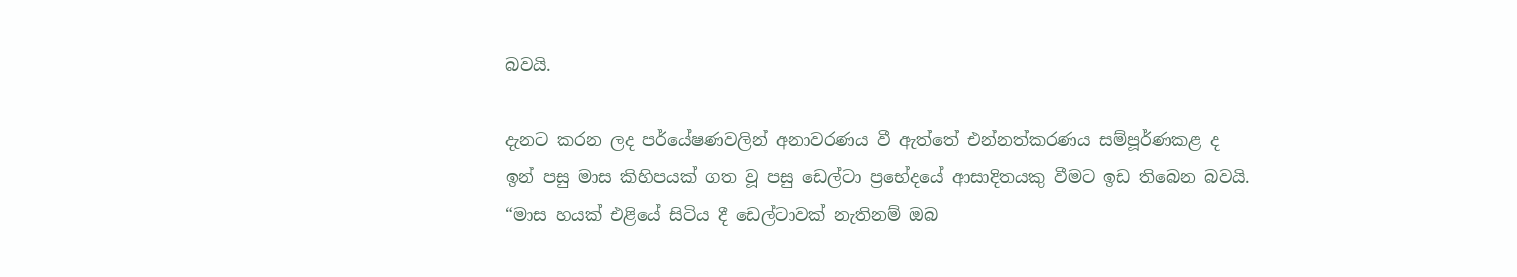බවයි.

දැනට කරන ලද පර්යේෂණවලින් අනාවරණය වී ඇත්තේ එන්නත්කරණය සම්පූර්ණකළ ද ඉන් පසු මාස කිහිපයක් ගත වූ පසු ඩෙල්ටා ප්‍රභේදයේ ආසාදිතයකු වීමට ඉඩ තිබෙන බවයි. “මාස හයක් එළියේ සිටිය දී ඩෙල්ටාවක් නැතිනම් ඔබ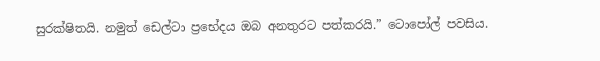සුරක්ෂිතයි. නමුත් ඩෙල්ටා ප්‍රභේදය ඔබ අනතුරට පත්කරයි.” ටොපෝල් පවසිය.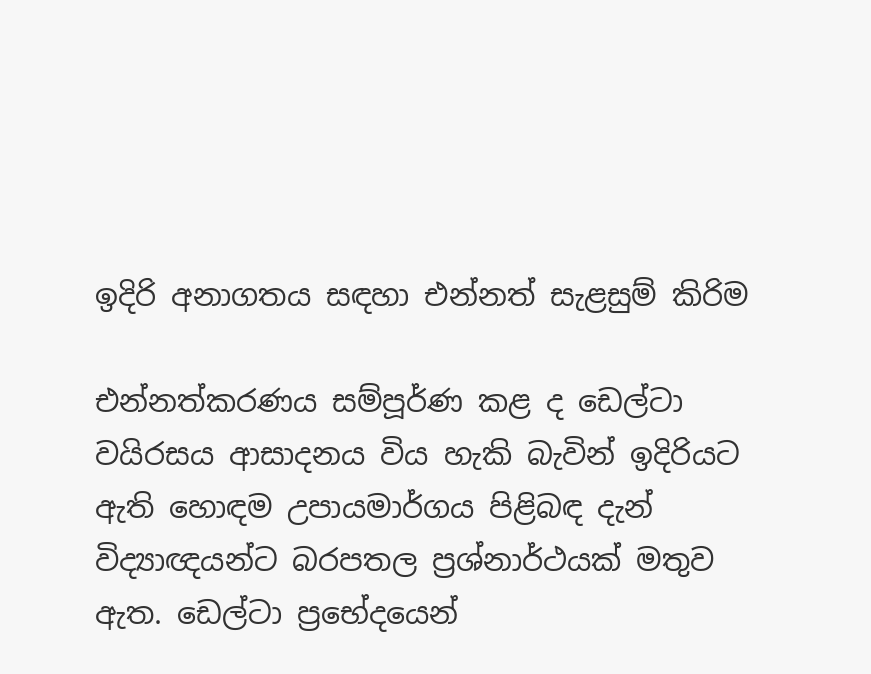ඉදිරි අනාගතය සඳහා එන්නත් සැළසුම් කිරිම

එන්නත්කරණය සම්පූර්ණ කළ ද ඩෙල්ටා වයිරසය ආසාදනය විය හැකි බැවින් ඉදිරියට ඇති හොඳම උපායමාර්ගය පිළිබඳ දැන් විද්‍යාඥයන්ට බරපතල ප්‍රශ්නාර්ථයක් මතුව ඇත. ඩෙල්ටා ප්‍රභේදයෙන්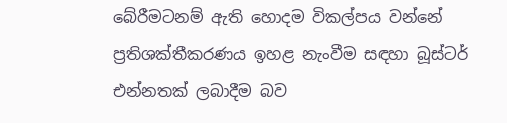බේරීමටනම් ඇති හොදම විකල්පය වන්නේ ප්‍රතිශක්තීකරණය ඉහළ නැංවීම සඳහා බූස්ටර් එන්නතක් ලබාදීම බව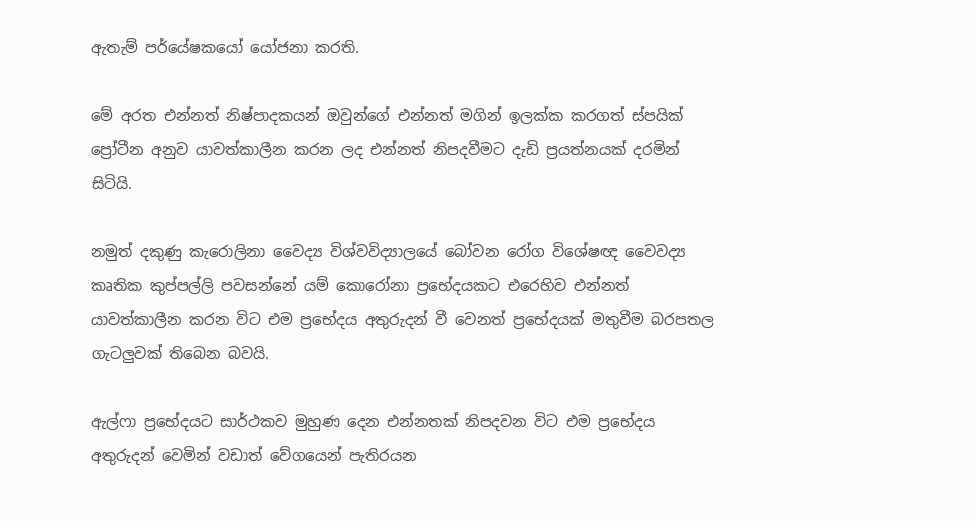ඇතැම් පර්යේෂකයෝ ‍යෝජනා කරති.

මේ අරත එන්නත් නිෂ්පාදකයන් ඔවුන්ගේ එන්නත් මගින් ඉලක්ක කරගත් ස්පයික් ප්‍රෝටීන අනුව යාවත්කාලීන කරන ලද එන්නත් නිපදවීමට දැඩි ප්‍රයත්නයක් දරමින් සිටියි.

නමුත් දකුණු කැරොලිනා වෛද්‍ය විශ්වවිද්‍යාලයේ බෝවන රෝග විශේෂඥ වෛවද්‍ය කෘතික කුප්පල්ලි පවසන්නේ යම් කොරෝනා ප්‍රභේදයකට එරෙහිව එන්නත් යාවත්කාලීන කරන විට එම ප්‍රභේදය අතුරුදන් වී වෙනත් ප්‍රභේදයක් මතුවීම බරපතල ගැටලුවක් තිබෙන බවයි.

ඇල්ෆා ප්‍රභේදයට සාර්ථකව මුහුණ දෙන එන්නතක් නිපදවන විට එම ප්‍රභේදය අතුරුදන් වෙමින් වඩාත් වේගයෙන් පැතිරයන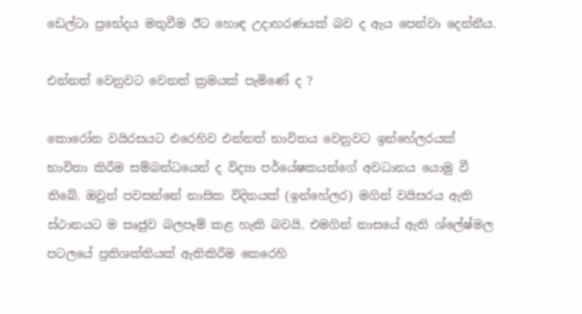ඩෙල්ටා ප්‍රභේදය මතුවීම ඊට හොඳ උදාහරණයක් බව ද ඇය පෙන්වා දෙන්නීය.

එන්නත් වෙනුවට වෙනත් ක්‍රමයක් පැමිණේ ද ?

කොරෝන වයිරසයට එරෙහිව එන්නත් භාවිතය වෙනුවට ඉන්හේලරයක් භාවිතා කිරීම සම්බන්ධයෙන් ද විද්‍යා පර්යේෂකයන්ගේ අවධානය යොමු වී තිබේ. ඔවුන් පවසන්නේ නාසික විදිනයක් (ඉන්හේලර) මගින් වයිසරය ඇති ස්ථානයට ම සෘජුව බලපෑම් කළ හැකි බවයි. එමගින් නාසයේ ඇති ශ්ලේෂ්මල පටලයේ ප්‍රතිශක්තියක් ඇතිකිරීම කෙරෙහි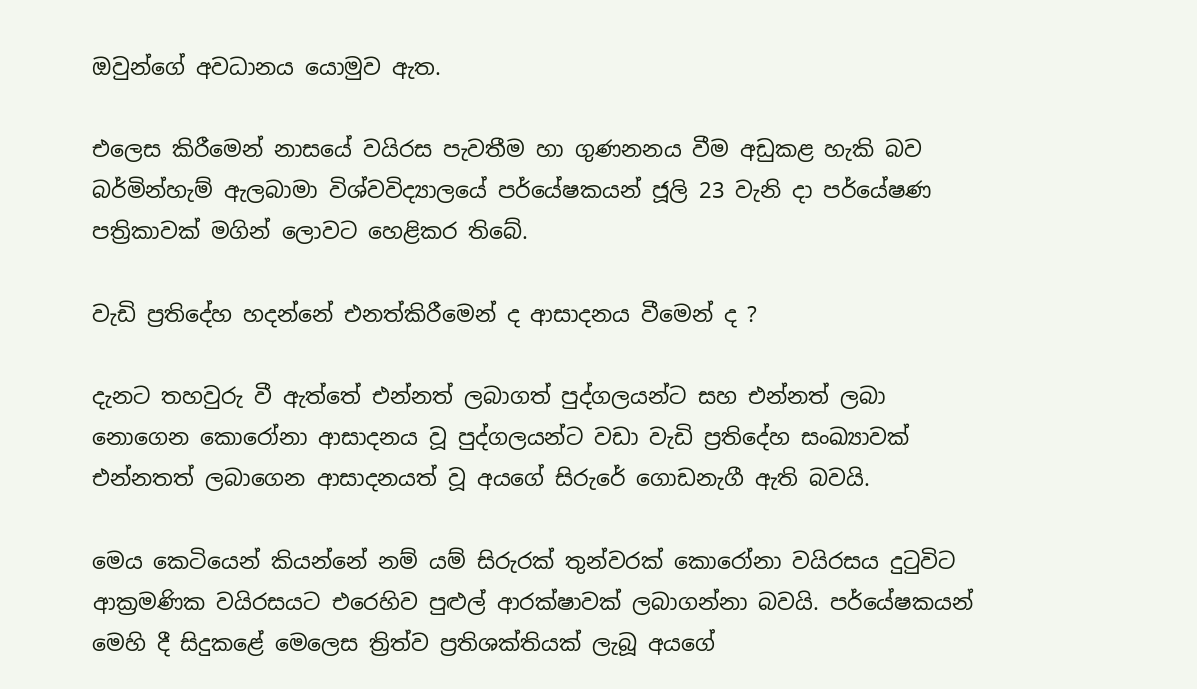ඔවුන්ගේ අවධානය යොමුව ඇත.

එලෙස කිරීමෙන් නාසයේ වයිරස පැවතීම හා ගුණනනය වීම අඩුකළ හැකි බව බර්මින්හැම් ඇලබාමා විශ්වවිද්‍යාලයේ පර්යේෂකයන් ජූලි 23 වැනි දා පර්යේෂණ පත්‍රිකාවක් මගින් ලොවට හෙළිකර තිබේ.

වැඩි ප්‍රතිදේහ හදන්නේ එනත්කිරීමෙන් ද ආසාදනය වීමෙන් ද ?

දැනට තහවුරු වී ඇත්තේ එන්නත් ලබාගත් පුද්ගලයන්ට සහ එන්නත් ලබා නොගෙන කොරෝනා ආසාදනය වූ පුද්ගලයන්ට වඩා වැඩි ප්‍රතිදේහ සංඛ්‍යාවක් එන්නතත් ලබාගෙන ආසාදනයත් වූ අයගේ සිරුරේ ගොඩනැගී ඇති බවයි.

මෙය කෙටියෙන් කියන්නේ නම් යම් සිරුරක් තුන්වරක් කොරෝනා වයිරසය දුටුවිට ආක්‍රමණික වයිරසයට එරෙහිව පුළුල් ආරක්ෂාවක් ලබාගන්නා බවයි. පර්යේෂකයන් මෙහි දී සිදුකළේ මෙලෙස ත්‍රිත්ව ප්‍රතිශක්තියක් ලැබූ අයගේ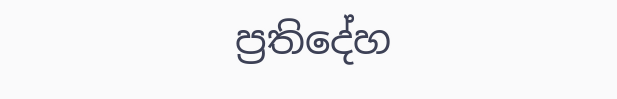ප්‍රතිදේහ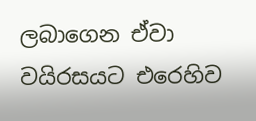ලබාගෙන ඒවා වයිරසයට එරෙහිව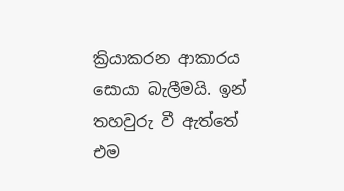ක්‍රියාකරන ආකාරය සොයා බැලීමයි. ඉන් තහවුරු වී ඇත්තේ එම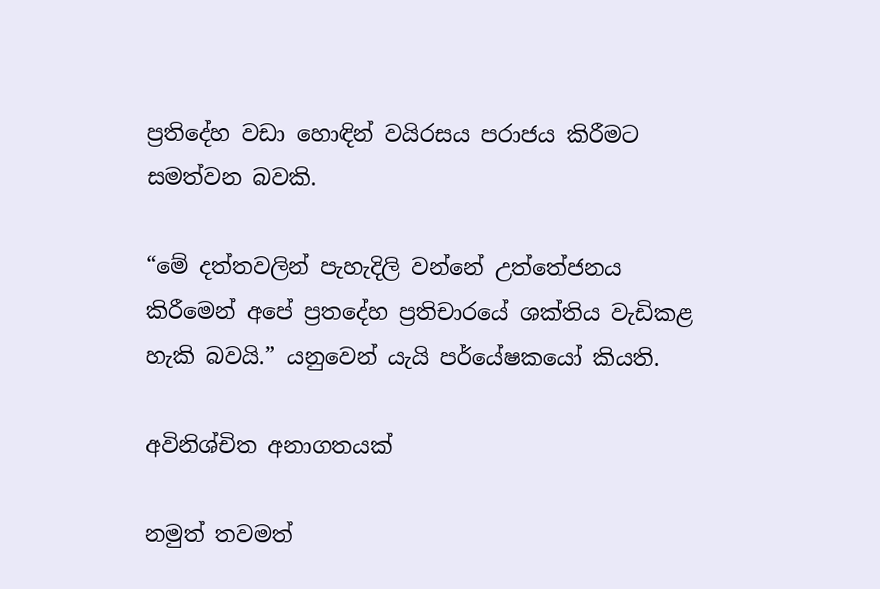ප්‍රතිදේහ වඩා හොඳින් වයිරසය පරාජය කිරීමට සමත්වන බවකි.

“මේ දත්තවලින් පැහැදිලි වන්නේ උත්තේජනය කිරීමෙන් අපේ ප්‍රතදේහ ප්‍රතිචාරයේ ශක්තිය වැඩිකළ හැකි බවයි.” යනුවෙන් යැයි පර්යේෂකයෝ කියති.

අවිනිශ්චිත අනාගතයක්

නමුත් තවමත්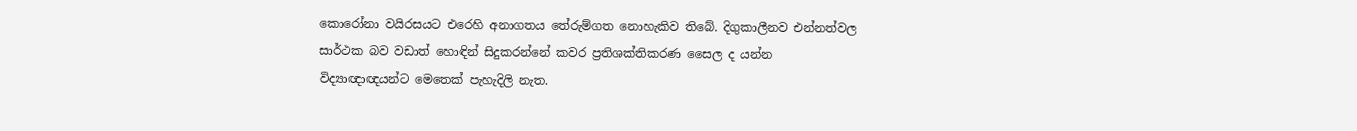කොරෝනා වයිරසයට ‍එරෙහි අනාගතය තේරුම්ගත නොහැකිව තිබේ. දිගුකාලීනව එන්නත්වල සාර්ථක බව වඩාත් හොඳින් සිදුකරන්නේ කවර ප්‍රතිශක්තිකරණ සෛල ද යන්න විද්‍යාඥාඥයන්ට මෙතෙක් පැහැදිලි නැත.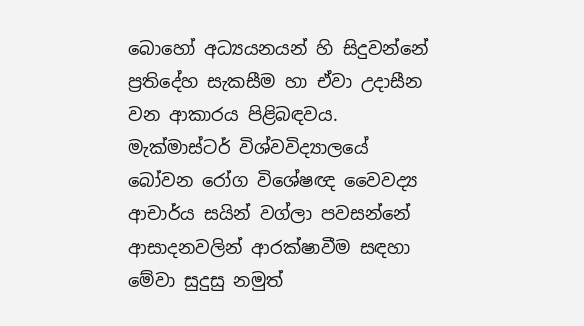බොහෝ අධ්‍යයනයන් හි සිදුවන්නේ ප්‍රතිදේහ සැකසීම හා ඒවා උදාසීන වන ආකාරය පිළිබඳවය. මැක්මාස්ටර් විශ්වවිද්‍යාලයේ බෝවන රෝග විශේෂඥ වෛවද්‍ය ආචාර්ය සයින් වග්ලා පවසන්නේ ආසාදනවලින් ආරක්ෂාවීම සඳහා මේවා සුදුසු නමුත්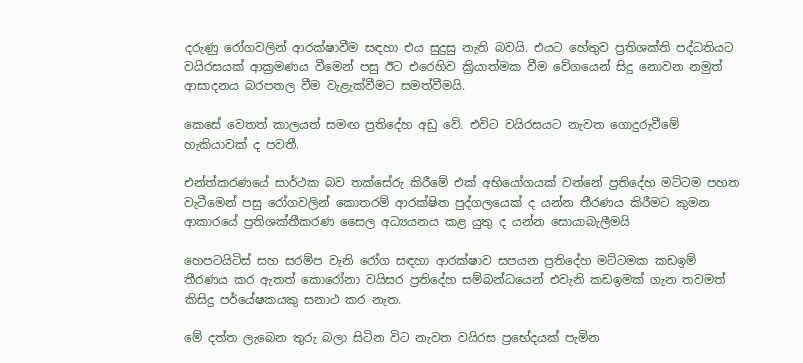දරුණු රෝගවලින් ආරක්ෂාවීම සඳහා එය සුදුසු නැති බවයි. එයට හේතුව ප්‍රතිශක්ති පද්ධතියට වයිරසයක් ආක්‍රමණය වීමෙන් පසු ඊට එරෙහිව ක්‍රියාත්මක වීම වේගයෙන් සිදු නොවන නමුත් ආසාදනය බරපතල වීම වැළැක්වීමට සමත්වීමයි.

කෙසේ වෙතත් කාලයත් සමඟ ප්‍රතිදේහ අඩු වේ. එවිට වයිරසයට නැවත ගොදුරුවීමේ හැකියාවක් ද පවතී.

එන්ත්කරණයේ සාර්ථක බව තක්සේරු කිරීමේ එක් අභියෝගයක් වන්නේ ප්‍රතිදේහ මට්ටම පහත වැටීමෙන් පසු රෝගවලින් කොතරම් ආරක්ෂිත පුද්ගලයෙක් ද යන්න තීරණය කිරීමට කුමන ආකාරයේ ප්‍රතිශක්තීකරණ සෛල අධ්‍යයනය කළ යුතු ද යන්න සොයාබැලීමයි

හෙපටයිටිස් සහ සරම්ප වැනි රෝග සඳහා ආරක්ෂාව සපයන ප්‍රතිදේහ මට්ටමක කඩඉම් තීරණය කර ඇතත් කොරෝනා වයිසර ප්‍රතිදේහ සම්බන්ධයෙන් එවැනි කඩඉමක් ගැන තවමත් කිසිදු පර්යේෂකයකු සනාථ කර නැත.

මේ දත්ත ලැබෙන තුරු බලා සිටින විට නැවත වයිරස ප්‍රභේදයක් පැමින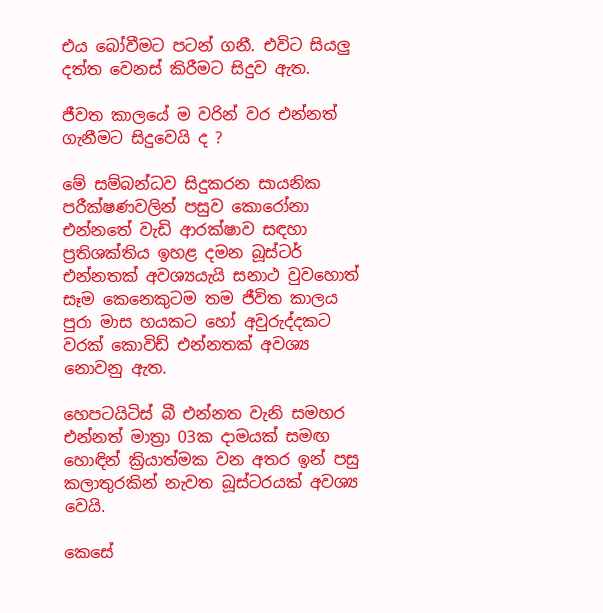එය බෝවීමට පටන් ගනී. එවිට සියලු දත්ත වෙනස් කිරීමට සිදුව ඇත.

ජීවත කාලයේ ම වරින් වර එන්නත් ගැනීමට සිදුවෙයි ද ?

මේ සම්බන්ධව සිදුකරන සායනික පරීක්ෂණවලින් පසුව කොරෝනා එන්නතේ වැඩි ආරක්ෂාව සඳහා ප්‍රතිශක්තිය ඉහළ දමන බූස්ටර් එන්නතක් අවශ්‍යයැයි සනාථ වුවහොත් සෑම කෙනෙකුටම තම ජීවිත කාලය පුරා මාස හයකට හෝ අවුරුද්දකට වරක් කොවිඩ් එන්නතක් අවශ්‍ය නොවනු ඇත.

හෙපටයිටිස් බී එන්නත වැනි සමහර එන්නත් මාත්‍රා 03ක දාමයක් සමඟ හොඳින් ක්‍රියාත්මක වන අතර ඉන් පසු කලාතුරකින් නැවත බූස්ටරයක් අවශ්‍ය වෙයි.

කෙසේ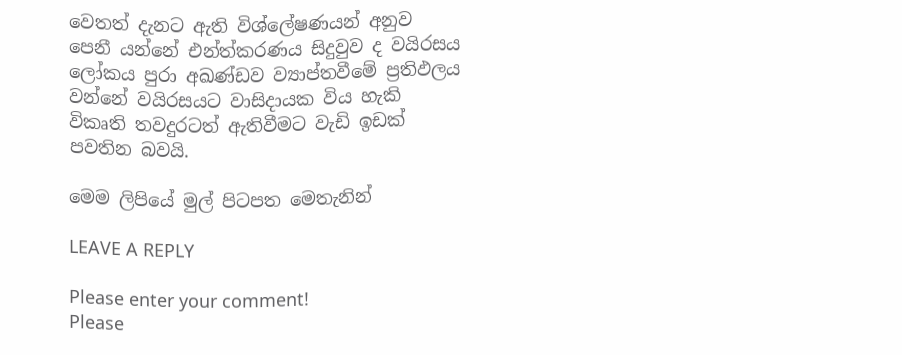වෙතත් දැනට ඇති විශ්ලේෂණයන් අනුව පෙනී යන්නේ එන්ත්කරණය සිදුවුව ද වයිරසය ලෝකය පුරා අඛණ්ඩව ව්‍යාප්තවීමේ ප්‍රතිඵලය වන්නේ වයිරසයට වාසිදායක විය හැකි විකෘති තවදුරටත් ඇතිවීමට වැඩි ඉඩක් පවතින බවයි.

මෙම ලිපියේ මුල් පිටපත මෙතැනින්

LEAVE A REPLY

Please enter your comment!
Please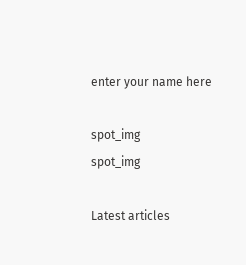enter your name here

spot_img
spot_img

Latest articles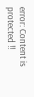error: Content is protected !!